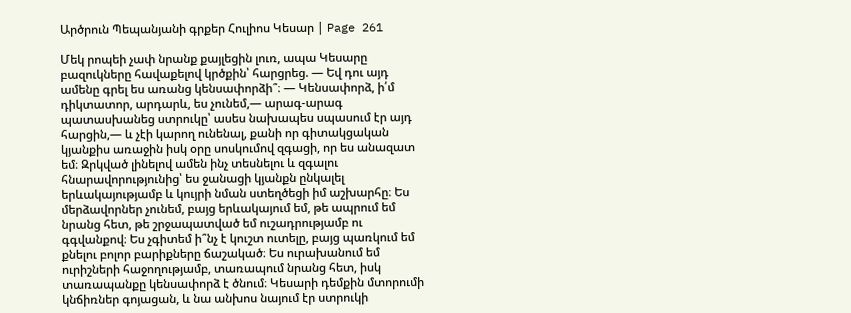Արծրուն Պեպանյանի գրքեր Հուլիոս Կեսար | Page 261

Մեկ րոպեի չափ նրանք քայլեցին լուռ, ապա Կեսարը բազուկները հավաքելով կրծքին՝ հարցրեց. — Եվ դու այդ ամենը գրել ես առանց կենսափորձի՞։ — Կենսափորձ, ի՛մ դիկտատոր, արդարև, ես չունեմ,— արագ-արագ պատասխանեց ստրուկը՝ ասես նախապես սպասում էր այդ հարցին,— և չէի կարող ունենալ, քանի որ գիտակցական կյանքիս առաջին իսկ օրը սոսկումով զգացի, որ ես անազատ եմ։ Զրկված լինելով ամեն ինչ տեսնելու և զգալու հնարավորությունից՝ ես ջանացի կյանքն ընկալել երևակայությամբ և կույրի նման ստեղծեցի իմ աշխարհը։ Ես մերձավորներ չունեմ, բայց երևակայում եմ, թե ապրում եմ նրանց հետ, թե շրջապատված եմ ուշադրությամբ ու գգվանքով։ Ես չգիտեմ ի՞նչ է կուշտ ուտելը, բայց պառկում եմ քնելու բոլոր բարիքները ճաշակած։ Ես ուրախանում եմ ուրիշների հաջողությամբ, տառապում նրանց հետ, իսկ տառապանքը կենսափորձ է ծնում։ Կեսարի դեմքին մտորումի կնճիռներ գոյացան, և նա անխոս նայում էր ստրուկի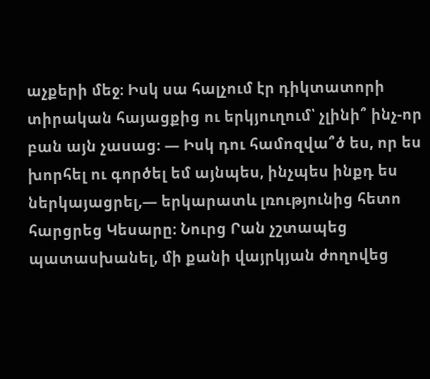աչքերի մեջ։ Իսկ սա հալչում էր դիկտատորի տիրական հայացքից ու երկյուղում՝ չլինի՞ ինչ-որ բան այն չասաց։ — Իսկ դու համոզվա՞ծ ես, որ ես խորհել ու գործել եմ այնպես, ինչպես ինքդ ես ներկայացրել,— երկարատև լռությունից հետո հարցրեց Կեսարը։ Նուրց Րան չշտապեց պատասխանել, մի քանի վայրկյան ժողովեց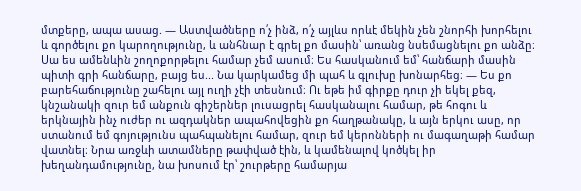մտքերը, ապա ասաց. — Աստվածները ո՛չ ինձ, ո՛չ այլևս որևէ մեկին չեն շնորհի խորհելու և գործելու քո կարողությունը, և անհնար է գրել քո մասին՝ առանց նսեմացնելու քո անձը։ Սա ես ամենևին շողոքորթելու համար չեմ ասում։ Ես հասկանում եմ՝ հանճարի մասին պիտի գրի հանճարը, բայց ես... Նա կարկամեց մի պահ և գլուխը խոնարհեց։ — Ես քո բարեհաճությունը շահելու այլ ուղի չէի տեսնում։ Ու եթե իմ գիրքը դուր չի եկել քեզ, կնշանակի զուր եմ անքուն գիշերներ լուսացրել հասկանալու համար, թե հոգու և երկնային ինչ ուժեր ու ազդակներ ապահովեցին քո հաղթանակը, և այն երկու ասը, որ ստանում եմ գոյությունս պահպանելու համար, զուր եմ կերոնների ու մագաղաթի համար վատնել։ Նրա առջևի ատամները թափված էին, և կամենալով կոծկել իր խեղանդամությունը, նա խոսում էր՝ շուրթերը համարյա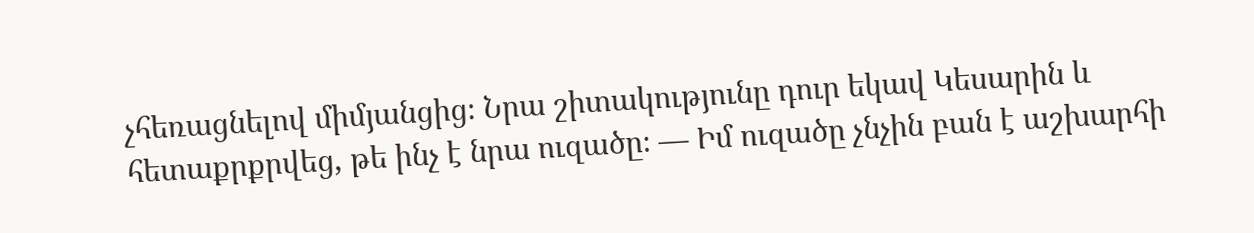չհեռացնելով միմյանցից։ Նրա շիտակությունը դուր եկավ Կեսարին և հետաքրքրվեց, թե ինչ է նրա ուզածը։ — Իմ ուզածը չնչին բան է աշխարհի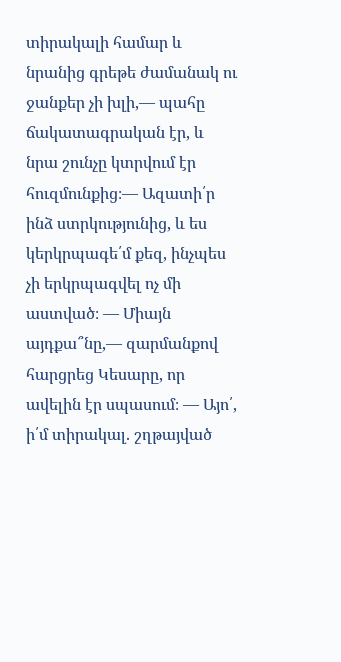տիրակալի համար և նրանից գրեթե ժամանակ ու ջանքեր չի խլի,— պահը ճակատագրական էր, և նրա շունչը կտրվում էր հուզմունքից։— Ազատի՛ր ինձ ստրկությունից, և ես կերկրպագե՛մ քեզ, ինչպես չի երկրպագվել ոչ մի աստված։ — Միայն այդքա՞նը,— զարմանքով հարցրեց Կեսարը, որ ավելին էր սպասում։ — Այո՛, ի՛մ տիրակալ. շղթայված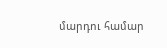մարդու համար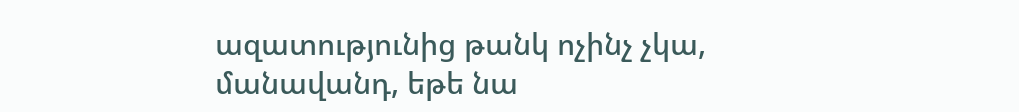ազատությունից թանկ ոչինչ չկա, մանավանդ, եթե նա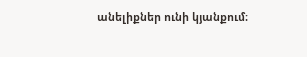անելիքներ ունի կյանքում։